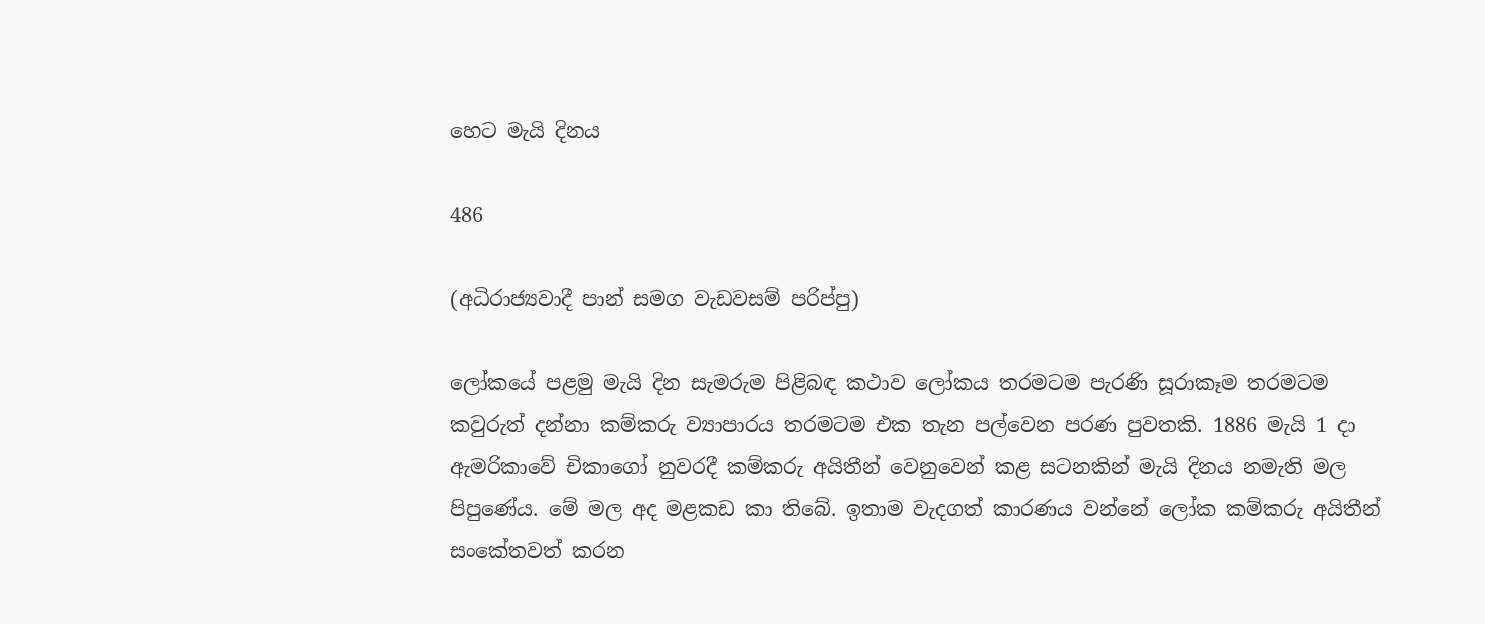හෙට මැයි දිනය

486

(අධිරාජ්‍යවාදී පාන් සමග වැඩවසම් පරිප්පු)

ලෝකයේ පළමු මැයි දින සැමරුම පිළිබඳ කථාව ලෝකය තරමටම පැරණි සූරාකෑම තරමටම කවුරුත් දන්නා කම්කරු ව්‍යාපාරය තරමටම එක තැන පල්වෙන පරණ පුවතකි. 1886 මැයි 1 දා ඇමරිකාවේ චිකාගෝ නුවරදී කම්කරු අයිතීන් වෙනුවෙන් කළ සටනකින් මැයි දිනය නමැති මල පිපුණේය. මේ මල අද මළකඩ කා තිබේ. ඉතාම වැදගත් කාරණය වන්නේ ලෝක කම්කරු අයිතීන් සංකේතවත් කරන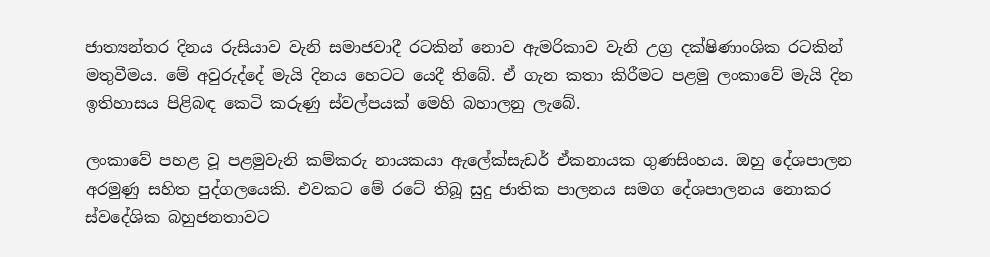ජාත්‍යන්තර දිනය රුසියාව වැනි සමාජවාදී රටකින් නොව ඇමරිකාව වැනි උග්‍ර දක්ෂිණාංශික රටකින් මතුවීමය. මේ අවුරුද්දේ මැයි දිනය හෙටට යෙදී තිබේ. ඒ ගැන කතා කිරීමට පළමු ලංකාවේ මැයි දින ඉතිහාසය පිළිබඳ කෙටි කරුණු ස්වල්පයක් මෙහි බහාලනු ලැබේ.

ලංකාවේ පහළ වූ පළමුවැනි කම්කරු නායකයා ඇලේක්සැඩර් ඒකනායක ගුණසිංහය. ඔහු දේශපාලන අරමුණු සහිත පුද්ගලයෙකි. එවකට මේ රටේ තිබූ සුදු ජාතික පාලනය සමග දේශපාලනය නොකර ස්වදේශික බහුජනතාවට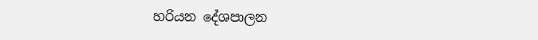හරියන දේශපාලන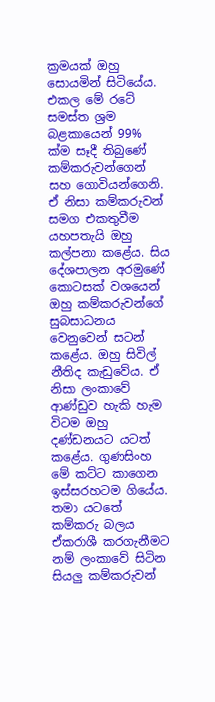ක්‍රමයක් ඔහු සොයමින් සිටියේය. එකල මේ රටේ සමස්ත ශ්‍රම බළකායෙන් 99% ක්ම සෑදී තිබුණේ කම්කරුවන්ගෙන් සහ ගොවියන්ගෙනි. ඒ නිසා කම්කරුවන් සමග එකතුවීම යහපතැයි ඔහු කල්පනා කළේය. සිය දේශපාලන අරමුණේ කොටසක් වශයෙන් ඔහු කම්කරුවන්ගේ සුබසාධනය වෙනුවෙන් සටන් කළේය. ඔහු සිවිල් නීතිද කැඩුවේය. ඒ නිසා ලංකාවේ ආණ්ඩුව හැකි හැම විටම ඔහු දණ්ඩනයට යටත් කළේය. ගුණසිංහ මේ කට්ට කාගෙන ඉස්සරහටම ගියේය. තමා යටතේ කම්කරු බලය ඒකරාශී කරගැනීමට නම් ලංකාවේ සිටින සියලු කම්කරුවන්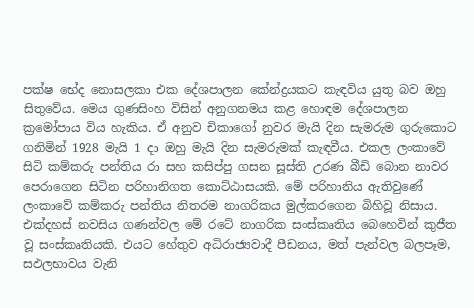පක්ෂ භේද නොසලකා එක දේශපාලන කේන්ද්‍රයකට කැඳවිය යුතු බව ඔහු සිතුවේය. මෙය ගුණසිංහ විසින් අනුගනමය කළ හොඳම දේශපාලන ක්‍රමෝපාය විය හැකිය. ඒ අනුව චිකාගෝ නුවර මැයි දින සැමරුම ගුරුකොට ගනිමින් 1928 මැයි 1 දා ඔහු මැයි දින සැමරුමක් කැඳවීය. එකල ලංකාවේ සිටි කම්කරු පන්තිය රා සහ කසිප්පු ගසන සූස්ති උරණ බීඩි බොන නාවර පෙරාගෙන සිටින පරිහානිගත කොට්ඨාසයකි. මේ පරිහානිය ඇතිවුණේ ලංකාවේ කම්කරු පන්තිය නිතරම නාගරිකය මුල්කරගෙන බිහිවූ නිසාය. එක්දහස් නවසිය ගණන්වල මේ රටේ නාගරික සංස්කෘතිය බෙහෙවින් කුජීත වූ සංස්කෘතියකි. එයට හේතුව අධිරාජ්‍යවාදී පීඩනය, මත් පැන්වල බලපෑම, සඵලභාවය වැනි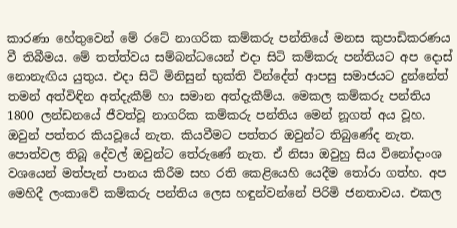කාරණා හේතුවෙන් මේ රටේ නාගරික කම්කරු පන්තියේ මනස කුපාඩිකරණය වී තිබීමය. මේ තත්ත්වය සම්බන්ධයෙන් එදා සිටි කම්කරු පන්තියට අප දොස් නොනැඟිය යුතුය. එදා සිටි මිනිසුන් භුක්ති වින්දේත් ආපසු සමාජයට දුන්නේත් තමන් අත්විඳින අත්දැකීම් හා සමාන අත්දැකීම්ය. මෙකල කම්කරු පන්තිය 1800 ලන්ඩනයේ ජීවත්වූ නාගරික කම්කරු පන්තිය මෙන් නූගත් අය වූහ. ඔවුන් පත්තර කියවූයේ නැත. කියවීමට පත්තර ඔවුන්ට තිබුණේද නැත. පොත්වල තිබූ දේවල් ඔවුන්ට තේරුණේ නැත. ඒ නිසා ඔවුහු සිය විනෝදාංශ වශයෙන් මත්පැන් පානය කිරීම සහ රති කෙළියෙහි යෙදීම තෝරා ගත්හ. අප මෙහිදී ලංකාවේ කම්කරු පන්තිය ලෙස හඳුන්වන්නේ පිරිමි ජනතාවය. එකල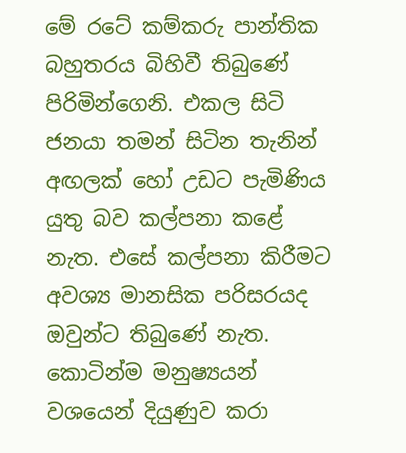මේ රටේ කම්කරු පාන්තික බහුතරය බිහිවී තිබුණේ පිරිමින්ගෙනි. එකල සිටි ජනයා තමන් සිටින තැනින් අඟලක් හෝ උඩට පැමිණිය යුතු බව කල්පනා කළේ නැත. එසේ කල්පනා කිරීමට අවශ්‍ය මානසික පරිසරයද ඔවුන්ට තිබුණේ නැත. කොටින්ම මනුෂ්‍යයන් වශයෙන් දියුණුව කරා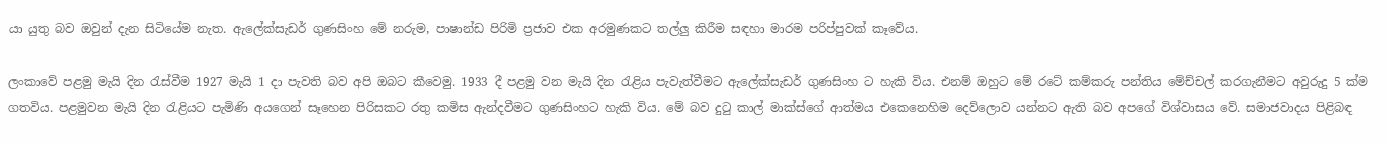යා යුතු බව ඔවුන් දැන සිටියේම නැත. ඇලේක්සැඩර් ගුණසිංහ මේ නරුම, පාෂාන්ඩ පිරිමි ප්‍රජාව එක අරමුණකට තල්ලු කිරීම සඳහා මාරම පරිප්පුවක් කෑවේය.

ලංකාවේ පළමු මැයි දින රැස්වීම 1927 මැයි 1 දා පැවති බව අපි ඔබට කීවෙමු. 1933 දී පළමු වන මැයි දින රැළිය පැවැත්වීමට ඇලේක්සැඩර් ගුණසිංහ ට හැකි විය. එනම් ඔහුට මේ රටේ කම්කරු පන්තිය මේච්චල් කරගැනීමට අවුරුදු 5 ක්ම ගතවිය. පළමුවන මැයි දින රැළියට පැමිණි අයගෙන් සෑහෙන පිරිසකට රතු කමිස ඇන්දවීමට ගුණසිංහට හැකි විය. මේ බව දුටු කාල් මාක්ස්ගේ ආත්මය එකෙනෙහිම දෙව්ලොව යන්නට ඇති බව අපගේ විශ්වාසය වේ. සමාජවාදය පිළිබඳ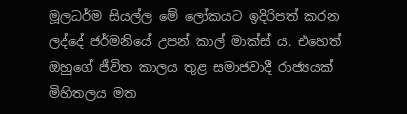මූලධර්ම සියල්ල මේ ලෝකයට ඉදිරිපත් කරන ලද්දේ ජර්මනියේ උපන් කාල් මාක්ස් ය. එහෙත් ඔහුගේ ජීවිත කාලය තුළ සමාජවාදී රාජ්‍යයක් මිහිතලය මත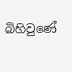බිහිවුණේ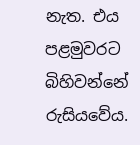නැත. එය පළමුවරට බිහිවන්නේ රුසියවේය.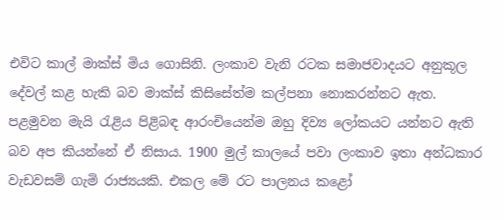එවිට කාල් මාක්ස් මිය ගොසිනි. ලංකාව වැනි රටක සමාජවාදයට අනුකූල දේවල් කළ හැකි බව මාක්ස් කිසිසේත්ම කල්පනා නොකරන්නට ඇත. පළමුවන මැයි රැළිය පිළිබඳ ආරංචියෙන්ම ඔහු දිව්‍ය ලෝකයට යන්නට ඇති බව අප කියන්නේ ඒ නිසාය. 1900 මුල් කාලයේ පවා ලංකාව ඉතා අන්ධකාර වැඩවසම් ගැමි රාජ්‍යයකි. එකල මේ රට පාලනය කළෝ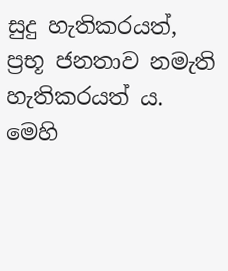සුදු හැතිකරයත්, ප්‍රභූ ජනතාව නමැති හැතිකරයත් ය. මෙහි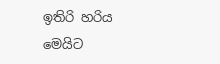ඉතිරි හරිය මෙයිට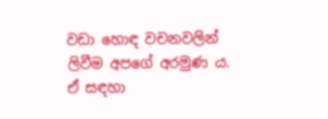වඩා හොඳ වචනවලින් ලිවීම අපගේ අරමුණ ය. ඒ සඳහා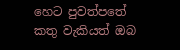හෙට පුවත්පතේ කතු වැකියත් ඔබ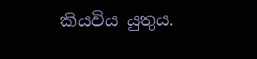කියවිය යුතුය.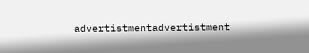advertistmentadvertistment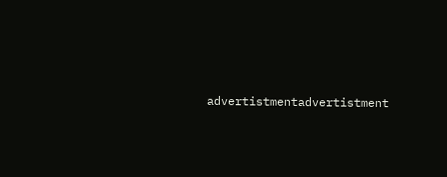advertistmentadvertistment